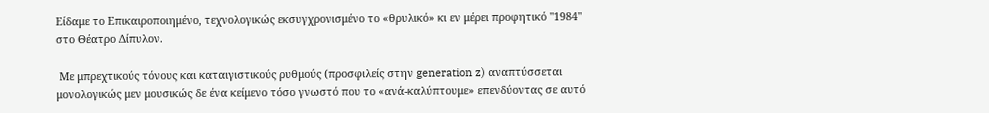Είδαμε το Επικαιροποιημένο, τεχνολογικώς εκσυγχρονισμένο το «θρυλικό» κι εν μέρει προφητικό "1984" στο Θέατρο Δίπυλον.

 Με μπρεχτικούς τόνους και καταιγιστικούς ρυθμούς (προσφιλείς στην generation z) αναπτύσσεται μονολογικώς μεν μουσικώς δε ένα κείμενο τόσο γνωστό που το «ανά-καλύπτουμε» επενδύοντας σε αυτό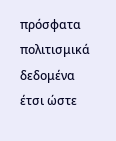πρόσφατα πολιτισμικά δεδομένα έτσι ώστε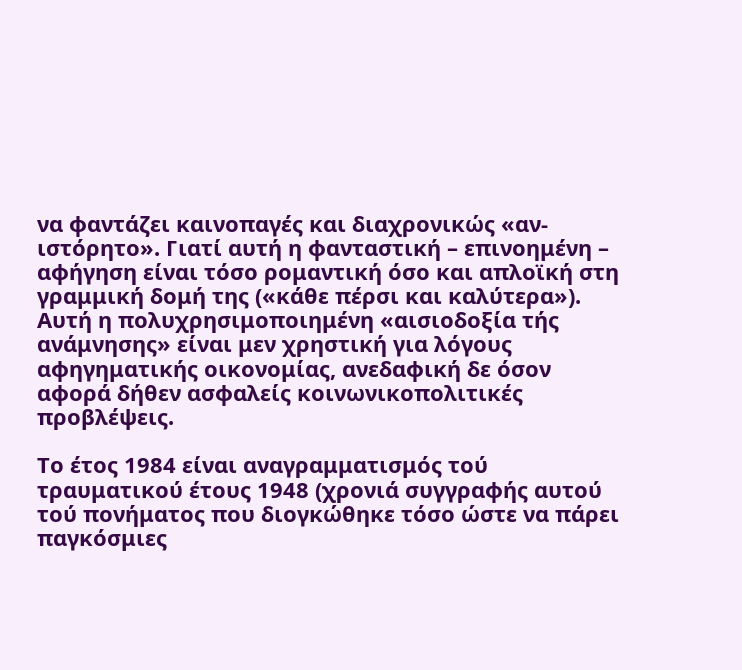να φαντάζει καινοπαγές και διαχρονικώς «αν-ιστόρητο». Γιατί αυτή η φανταστική – επινοημένη – αφήγηση είναι τόσο ρομαντική όσο και απλοϊκή στη γραμμική δομή της («κάθε πέρσι και καλύτερα»). Αυτή η πολυχρησιμοποιημένη «αισιοδοξία τής ανάμνησης» είναι μεν χρηστική για λόγους αφηγηματικής οικονομίας, ανεδαφική δε όσον αφορά δήθεν ασφαλείς κοινωνικοπολιτικές προβλέψεις.

Το έτος 1984 είναι αναγραμματισμός τού τραυματικού έτους 1948 (χρονιά συγγραφής αυτού τού πονήματος που διογκώθηκε τόσο ώστε να πάρει παγκόσμιες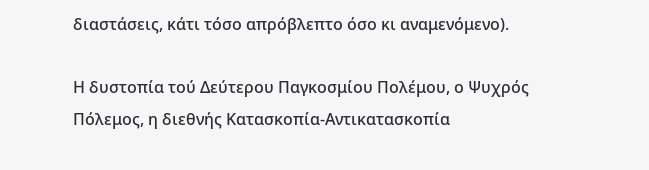διαστάσεις, κάτι τόσο απρόβλεπτο όσο κι αναμενόμενο).

Η δυστοπία τού Δεύτερου Παγκοσμίου Πολέμου, ο Ψυχρός Πόλεμος, η διεθνής Κατασκοπία-Αντικατασκοπία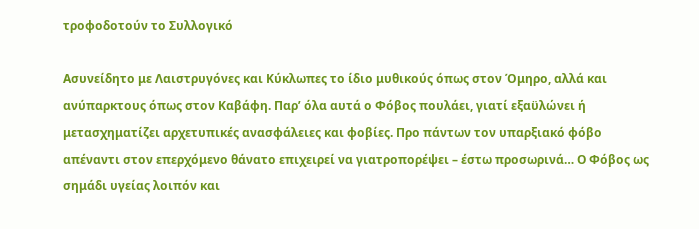τροφοδοτούν το Συλλογικό

Ασυνείδητο με Λαιστρυγόνες και Κύκλωπες το ίδιο μυθικούς όπως στον Όμηρο, αλλά και ανύπαρκτους όπως στον Καβάφη. Παρ’ όλα αυτά ο Φόβος πουλάει, γιατί εξαϋλώνει ή μετασχηματίζει αρχετυπικές ανασφάλειες και φοβίες. Προ πάντων τον υπαρξιακό φόβο απέναντι στον επερχόμενο θάνατο επιχειρεί να γιατροπορέψει – έστω προσωρινά… Ο Φόβος ως σημάδι υγείας λοιπόν και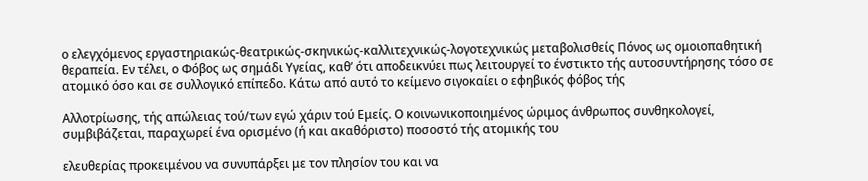ο ελεγχόμενος εργαστηριακώς-θεατρικώς-σκηνικώς-καλλιτεχνικώς-λογοτεχνικώς μεταβολισθείς Πόνος ως ομοιοπαθητική θεραπεία. Εν τέλει, ο Φόβος ως σημάδι Υγείας, καθ’ ότι αποδεικνύει πως λειτουργεί το ένστικτο τής αυτοσυντήρησης τόσο σε ατομικό όσο και σε συλλογικό επίπεδο. Κάτω από αυτό το κείμενο σιγοκαίει ο εφηβικός φόβος τής

Αλλοτρίωσης, τής απώλειας τού/των εγώ χάριν τού Εμείς. Ο κοινωνικοποιημένος ώριμος άνθρωπος συνθηκολογεί, συμβιβάζεται, παραχωρεί ένα ορισμένο (ή και ακαθόριστο) ποσοστό τής ατομικής του

ελευθερίας προκειμένου να συνυπάρξει με τον πλησίον του και να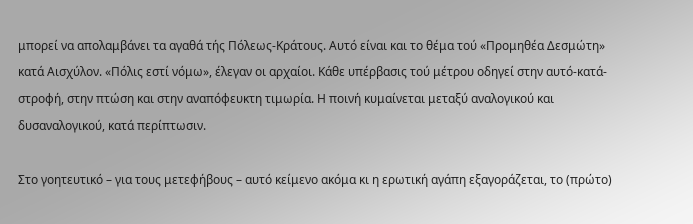μπορεί να απολαμβάνει τα αγαθά τής Πόλεως-Κράτους. Αυτό είναι και το θέμα τού «Προμηθέα Δεσμώτη» κατά Αισχύλον. «Πόλις εστί νόμω», έλεγαν οι αρχαίοι. Κάθε υπέρβασις τού μέτρου οδηγεί στην αυτό-κατά-στροφή, στην πτώση και στην αναπόφευκτη τιμωρία. Η ποινή κυμαίνεται μεταξύ αναλογικού και δυσαναλογικού, κατά περίπτωσιν.

Στο γοητευτικό – για τους μετεφήβους – αυτό κείμενο ακόμα κι η ερωτική αγάπη εξαγοράζεται, το (πρώτο)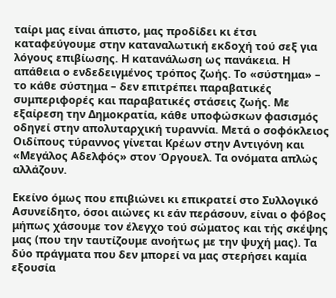ταίρι μας είναι άπιστο, μας προδίδει κι έτσι καταφεύγουμε στην καταναλωτική εκδοχή τού σεξ για λόγους επιβίωσης. Η κατανάλωση ως πανάκεια. Η απάθεια ο ενδεδειγμένος τρόπος ζωής. Το «σύστημα» – το κάθε σύστημα – δεν επιτρέπει παραβατικές συμπεριφορές και παραβατικές στάσεις ζωής. Με εξαίρεση την Δημοκρατία, κάθε υποφώσκων φασισμός οδηγεί στην απολυταρχική τυραννία. Μετά ο σοφόκλειος Οιδίπους τύραννος γίνεται Κρέων στην Αντιγόνη και «Μεγάλος Αδελφός» στον Όργουελ. Τα ονόματα απλώς αλλάζουν.

Εκείνο όμως που επιβιώνει κι επικρατεί στο Συλλογικό Ασυνείδητο, όσοι αιώνες κι εάν περάσουν, είναι ο φόβος μήπως χάσουμε τον έλεγχο τού σώματος και τής σκέψης μας (που την ταυτίζουμε ανοήτως με την ψυχή μας). Τα δύο πράγματα που δεν μπορεί να μας στερήσει καμία εξουσία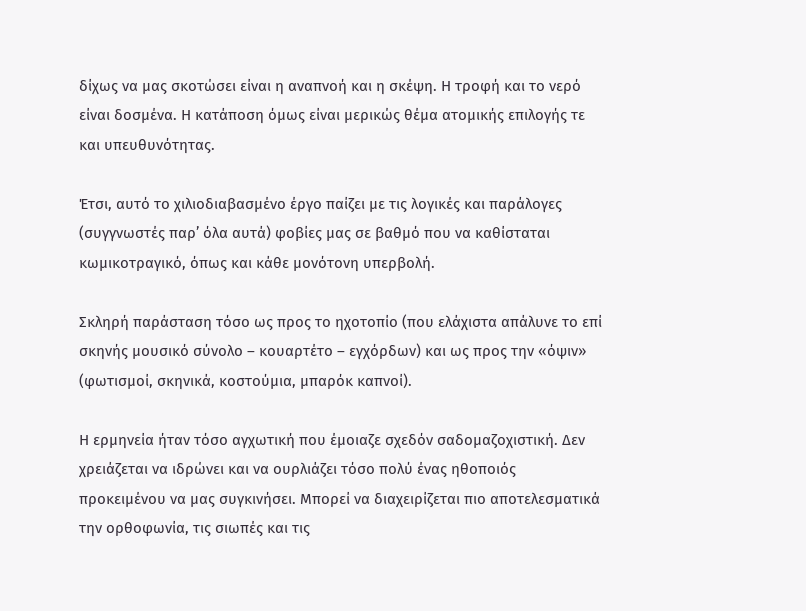δίχως να μας σκοτώσει είναι η αναπνοή και η σκέψη. Η τροφή και το νερό είναι δοσμένα. Η κατάποση όμως είναι μερικώς θέμα ατομικής επιλογής τε και υπευθυνότητας.

Έτσι, αυτό το χιλιοδιαβασμένο έργο παίζει με τις λογικές και παράλογες (συγγνωστές παρ’ όλα αυτά) φοβίες μας σε βαθμό που να καθίσταται κωμικοτραγικό, όπως και κάθε μονότονη υπερβολή.

Σκληρή παράσταση τόσο ως προς το ηχοτοπίο (που ελάχιστα απάλυνε το επί σκηνής μουσικό σύνολο – κουαρτέτο – εγχόρδων) και ως προς την «όψιν» (φωτισμοί, σκηνικά, κοστούμια, μπαρόκ καπνοί).

Η ερμηνεία ήταν τόσο αγχωτική που έμοιαζε σχεδόν σαδομαζοχιστική. Δεν χρειάζεται να ιδρώνει και να ουρλιάζει τόσο πολύ ένας ηθοποιός προκειμένου να μας συγκινήσει. Μπορεί να διαχειρίζεται πιο αποτελεσματικά την ορθοφωνία, τις σιωπές και τις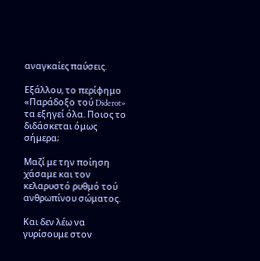αναγκαίες παύσεις.

Εξάλλου, το περίφημο «Παράδοξο τού Diderot» τα εξηγεί όλα. Ποιος το διδάσκεται όμως σήμερα;

Μαζί με την ποίηση χάσαμε και τον κελαρυστό ρυθμό τού ανθρωπίνου σώματος.

Και δεν λέω να γυρίσουμε στον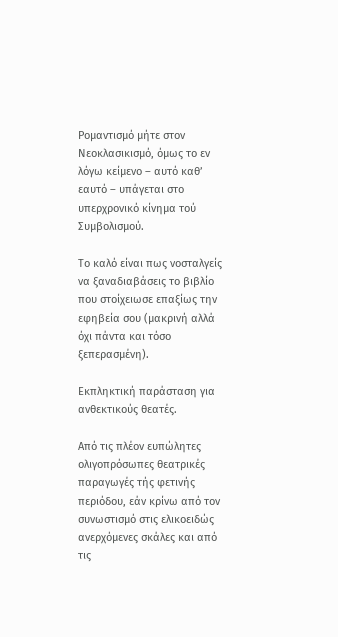Ρομαντισμό μήτε στον Νεοκλασικισμό, όμως το εν λόγω κείμενο – αυτό καθ’ εαυτό – υπάγεται στο υπερχρονικό κίνημα τού Συμβολισμού.

Το καλό είναι πως νοσταλγείς να ξαναδιαβάσεις το βιβλίο που στοίχειωσε επαξίως την εφηβεία σου (μακρινή αλλά όχι πάντα και τόσο ξεπερασμένη).

Εκπληκτική παράσταση για ανθεκτικούς θεατές.

Από τις πλέον ευπώλητες ολιγοπρόσωπες θεατρικές παραγωγές τής φετινής περιόδου, εάν κρίνω από τον συνωστισμό στις ελικοειδώς ανερχόμενες σκάλες και από τις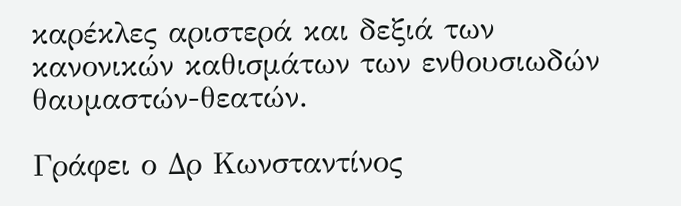καρέκλες αριστερά και δεξιά των κανονικών καθισμάτων των ενθουσιωδών θαυμαστών-θεατών.

Γράφει ο Δρ Κωνσταντίνος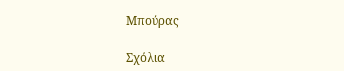Μπούρας

Σχόλια